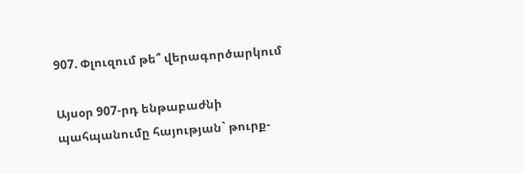907. Փլուզում թե՞ վերագործարկում

Այսօր 907-րդ ենթաբաժնի պահպանումը հայության` թուրք-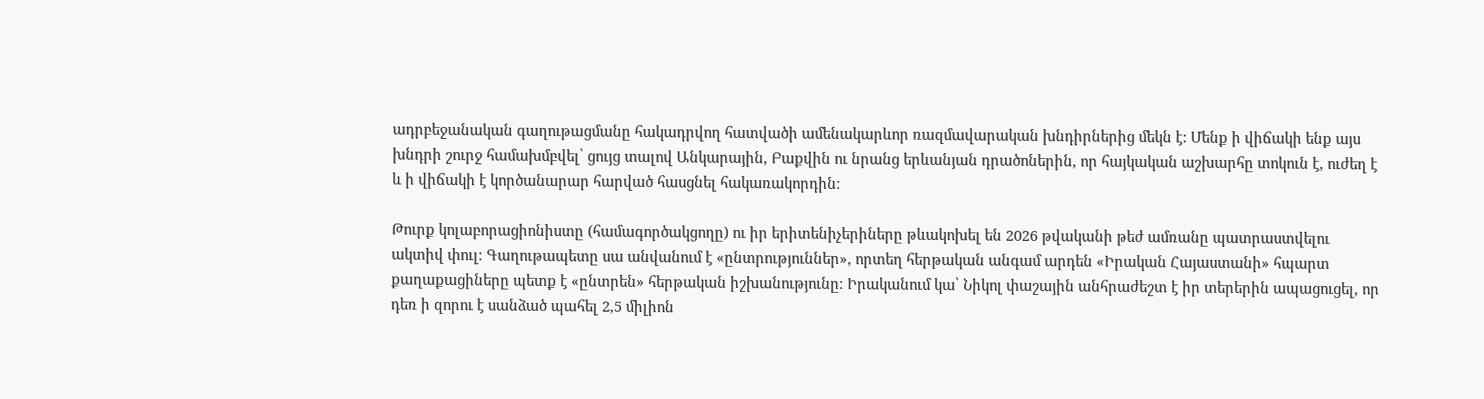ադրբեջանական գաղութացմանը հակադրվող հատվածի ամենակարևոր ռազմավարական խնդիրներից մեկն է: Մենք ի վիճակի ենք այս խնդրի շուրջ համախմբվել՝ ցույց տալով Անկարային, Բաքվին ու նրանց երևանյան դրածոներին, որ հայկական աշխարհը տոկուն է, ուժեղ է և ի վիճակի է կործանարար հարված հասցնել հակառակորդին։

Թուրք կոլաբորացիոնիստը (համագործակցողը) ու իր երիտենիչերիները թևակոխել են 2026 թվականի թեժ ամռանը պատրաստվելու ակտիվ փուլ։ Գաղութապետը սա անվանում է «ընտրություններ», որտեղ հերթական անգամ արդեն «Իրական Հայաստանի» հպարտ քաղաքացիները պետք է «ընտրեն» հերթական իշխանությունը։ Իրականում կա՝ Նիկոլ փաշային անհրաժեշտ է իր տերերին ապացուցել, որ դեռ ի զորու է սանձած պահել 2,5 միլիոն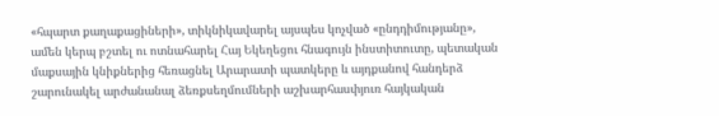«հպարտ քաղաքացիների», տիկնիկավարել այսպես կոչված «ընդդիմությանը», ամեն կերպ բշտել ու ոտնահարել Հայ Եկեղեցու հնագույն ինստիտուտը, պետական մաքսային կնիքներից հեռացնել Արարատի պատկերը և այդքանով հանդերձ շարունակել արժանանալ ձեռքսեղմումների աշխարհասփյուռ հայկական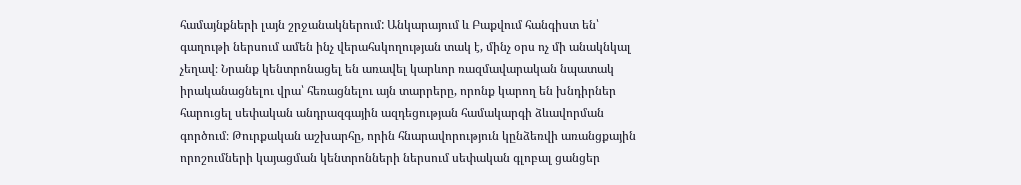համայնքների լայն շրջանակներում: Անկարայում և Բաքվում հանգիստ են՝ գաղութի ներսում ամեն ինչ վերահսկողության տակ է, մինչ օրս ոչ մի անակնկալ չեղավ։ Նրանք կենտրոնացել են առավել կարևոր ռազմավարական նպատակ իրականացնելու վրա՝ հեռացնելու այն տարրերը, որոնք կարող են խնդիրներ հարուցել սեփական անդրազգային ազդեցության համակարգի ձևավորման գործում։ Թուրքական աշխարհը, որին հնարավորություն կընձեռվի առանցքային որոշումների կայացման կենտրոնների ներսում սեփական գլոբալ ցանցեր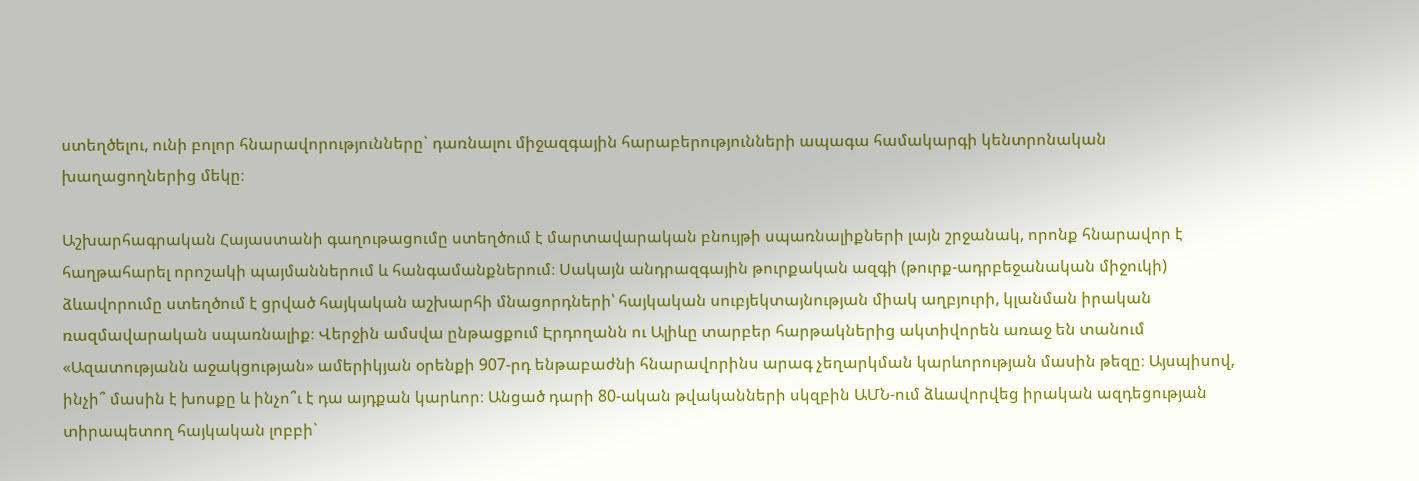ստեղծելու, ունի բոլոր հնարավորությունները` դառնալու միջազգային հարաբերությունների ապագա համակարգի կենտրոնական խաղացողներից մեկը։

Աշխարհագրական Հայաստանի գաղութացումը ստեղծում է մարտավարական բնույթի սպառնալիքների լայն շրջանակ, որոնք հնարավոր է հաղթահարել որոշակի պայմաններում և հանգամանքներում։ Սակայն անդրազգային թուրքական ազգի (թուրք-ադրբեջանական միջուկի) ձևավորումը ստեղծում է ցրված հայկական աշխարհի մնացորդների՝ հայկական սուբյեկտայնության միակ աղբյուրի, կլանման իրական ռազմավարական սպառնալիք։ Վերջին ամսվա ընթացքում Էրդողանն ու Ալիևը տարբեր հարթակներից ակտիվորեն առաջ են տանում «Ազատությանն աջակցության» ամերիկյան օրենքի 907-րդ ենթաբաժնի հնարավորինս արագ չեղարկման կարևորության մասին թեզը։ Այսպիսով, ինչի՞ մասին է խոսքը և ինչո՞ւ է դա այդքան կարևոր։ Անցած դարի 80-ական թվականների սկզբին ԱՄՆ-ում ձևավորվեց իրական ազդեցության տիրապետող հայկական լոբբի`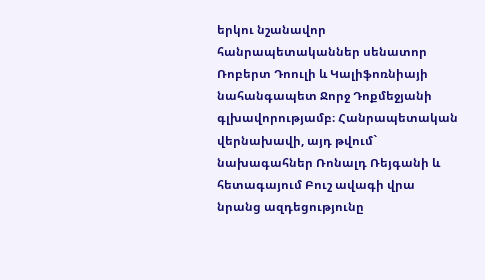երկու նշանավոր հանրապետականներ սենատոր Ռոբերտ Դոուլի և Կալիֆոռնիայի նահանգապետ Ջորջ Դոքմեջյանի գլխավորությամբ։ Հանրապետական վերնախավի, այդ թվում` նախագահներ Ռոնալդ Ռեյգանի և հետագայում Բուշ ավագի վրա նրանց ազդեցությունը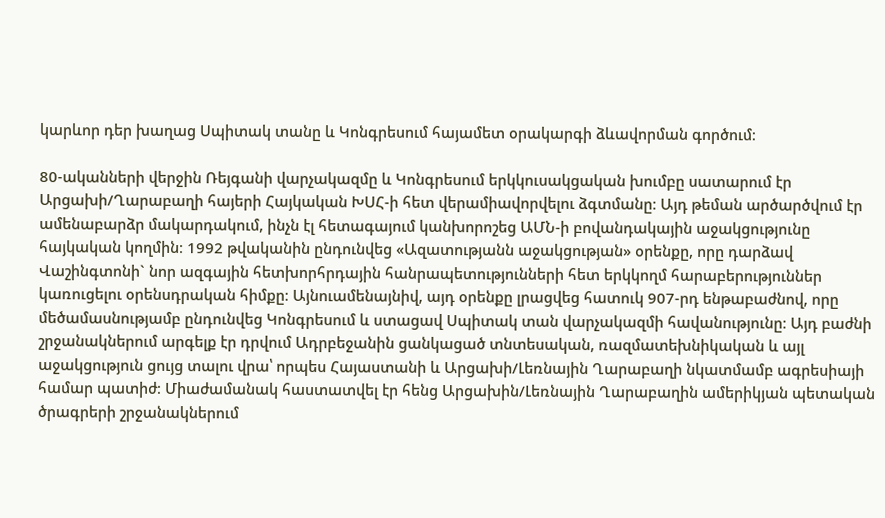կարևոր դեր խաղաց Սպիտակ տանը և Կոնգրեսում հայամետ օրակարգի ձևավորման գործում։

80-ականների վերջին Ռեյգանի վարչակազմը և Կոնգրեսում երկկուսակցական խումբը սատարում էր Արցախի/Ղարաբաղի հայերի Հայկական ԽՍՀ-ի հետ վերամիավորվելու ձգտմանը։ Այդ թեման արծարծվում էր ամենաբարձր մակարդակում, ինչն էլ հետագայում կանխորոշեց ԱՄՆ-ի բովանդակային աջակցությունը հայկական կողմին։ 1992 թվականին ընդունվեց «Ազատությանն աջակցության» օրենքը, որը դարձավ Վաշինգտոնի` նոր ազգային հետխորհրդային հանրապետությունների հետ երկկողմ հարաբերություններ կառուցելու օրենսդրական հիմքը։ Այնուամենայնիվ, այդ օրենքը լրացվեց հատուկ 907-րդ ենթաբաժնով, որը մեծամասնությամբ ընդունվեց Կոնգրեսում և ստացավ Սպիտակ տան վարչակազմի հավանությունը։ Այդ բաժնի շրջանակներում արգելք էր դրվում Ադրբեջանին ցանկացած տնտեսական, ռազմատեխնիկական և այլ աջակցություն ցույց տալու վրա՝ որպես Հայաստանի և Արցախի/Լեռնային Ղարաբաղի նկատմամբ ագրեսիայի համար պատիժ։ Միաժամանակ հաստատվել էր հենց Արցախին/Լեռնային Ղարաբաղին ամերիկյան պետական ծրագրերի շրջանակներում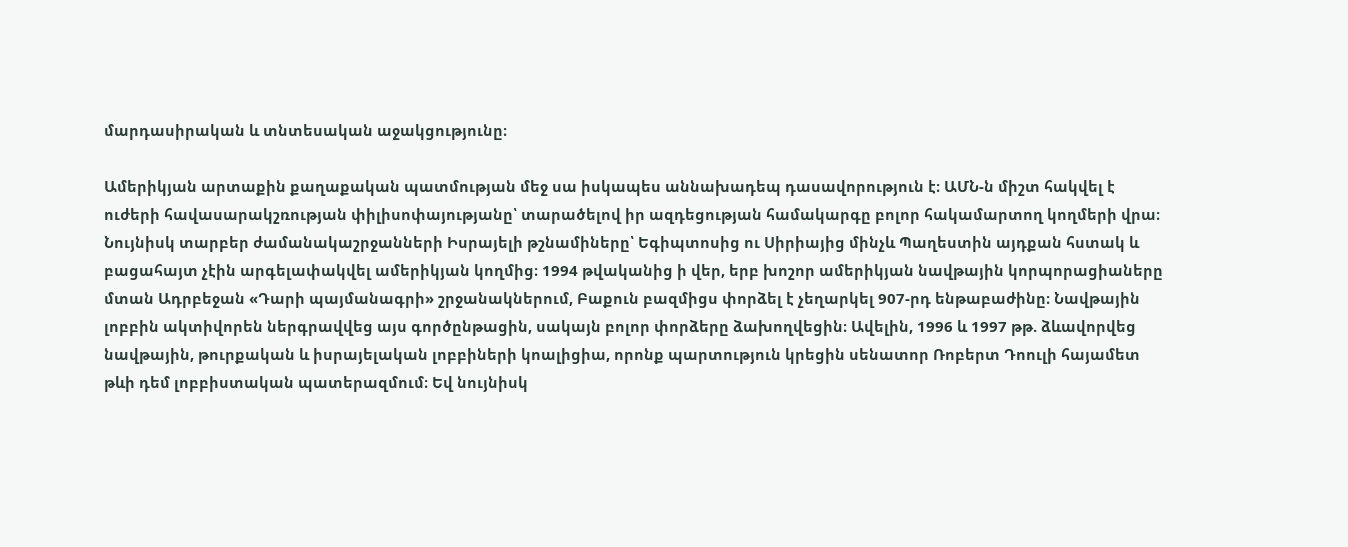մարդասիրական և տնտեսական աջակցությունը։

Ամերիկյան արտաքին քաղաքական պատմության մեջ սա իսկապես աննախադեպ դասավորություն է։ ԱՄՆ-ն միշտ հակվել է ուժերի հավասարակշռության փիլիսոփայությանը՝ տարածելով իր ազդեցության համակարգը բոլոր հակամարտող կողմերի վրա։ Նույնիսկ տարբեր ժամանակաշրջանների Իսրայելի թշնամիները՝ Եգիպտոսից ու Սիրիայից մինչև Պաղեստին այդքան հստակ և բացահայտ չէին արգելափակվել ամերիկյան կողմից։ 1994 թվականից ի վեր, երբ խոշոր ամերիկյան նավթային կորպորացիաները մտան Ադրբեջան «Դարի պայմանագրի» շրջանակներում, Բաքուն բազմիցս փորձել է չեղարկել 907-րդ ենթաբաժինը։ Նավթային լոբբին ակտիվորեն ներգրավվեց այս գործընթացին, սակայն բոլոր փորձերը ձախողվեցին։ Ավելին, 1996 և 1997 թթ. ձևավորվեց նավթային, թուրքական և իսրայելական լոբբիների կոալիցիա, որոնք պարտություն կրեցին սենատոր Ռոբերտ Դոուլի հայամետ թևի դեմ լոբբիստական պատերազմում։ Եվ նույնիսկ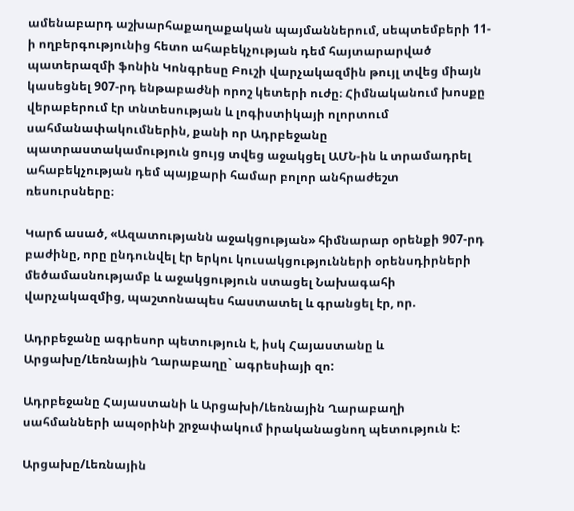ամենաբարդ աշխարհաքաղաքական պայմաններում, սեպտեմբերի 11-ի ողբերգությունից հետո ահաբեկչության դեմ հայտարարված պատերազմի ֆոնին Կոնգրեսը Բուշի վարչակազմին թույլ տվեց միայն կասեցնել 907-րդ ենթաբաժնի որոշ կետերի ուժը։ Հիմնականում խոսքը վերաբերում էր տնտեսության և լոգիստիկայի ոլորտում սահմանափակումներին, քանի որ Ադրբեջանը պատրաստակամություն ցույց տվեց աջակցել ԱՄՆ-ին և տրամադրել ահաբեկչության դեմ պայքարի համար բոլոր անհրաժեշտ ռեսուրսները։

Կարճ ասած, «Ազատությանն աջակցության» հիմնարար օրենքի 907-րդ բաժինը, որը ընդունվել էր երկու կուսակցությունների օրենսդիրների մեծամասնությամբ և աջակցություն ստացել Նախագահի վարչակազմից, պաշտոնապես հաստատել և գրանցել էր, որ.

Ադրբեջանը ագրեսոր պետություն է, իսկ Հայաստանը և Արցախը/Լեռնային Ղարաբաղը` ագրեսիայի զո:

Ադրբեջանը Հայաստանի և Արցախի/Լեռնային Ղարաբաղի սահմանների ապօրինի շրջափակում իրականացնող պետություն է:

Արցախը/Լեռնային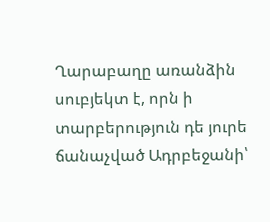Ղարաբաղը առանձին սուբյեկտ է, որն ի տարբերություն դե յուրե ճանաչված Ադրբեջանի՝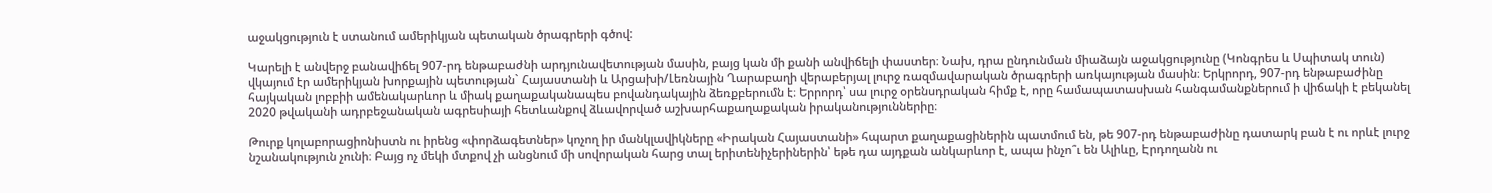աջակցություն է ստանում ամերիկյան պետական ծրագրերի գծով:

Կարելի է անվերջ բանավիճել 907-րդ ենթաբաժնի արդյունավետության մասին, բայց կան մի քանի անվիճելի փաստեր։ Նախ, դրա ընդունման միաձայն աջակցությունը (Կոնգրես և Սպիտակ տուն) վկայում էր ամերիկյան խորքային պետության` Հայաստանի և Արցախի/Լեռնային Ղարաբաղի վերաբերյալ լուրջ ռազմավարական ծրագրերի առկայության մասին։ Երկրորդ, 907-րդ ենթաբաժինը հայկական լոբբիի ամենակարևոր և միակ քաղաքականապես բովանդակային ձեռքբերումն է։ Երրորդ՝ սա լուրջ օրենսդրական հիմք է, որը համապատասխան հանգամանքներում ի վիճակի է բեկանել 2020 թվականի ադրբեջանական ագրեսիայի հետևանքով ձևավորված աշխարհաքաղաքական իրականություններիը։

Թուրք կոլաբորացիոնիստն ու իրենց «փորձագետներ» կոչող իր մանկլավիկները «Իրական Հայաստանի» հպարտ քաղաքացիներին պատմում են, թե 907-րդ ենթաբաժինը դատարկ բան է ու որևէ լուրջ նշանակություն չունի։ Բայց ոչ մեկի մտքով չի անցնում մի սովորական հարց տալ երիտենիչերիներին՝ եթե դա այդքան անկարևոր է, ապա ինչո՞ւ են Ալիևը, Էրդողանն ու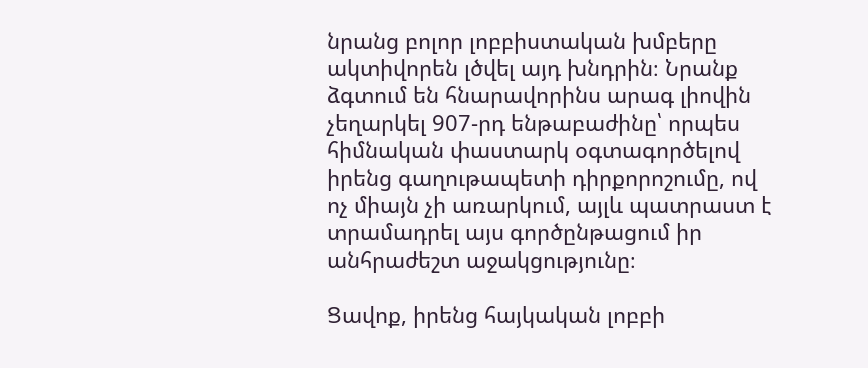նրանց բոլոր լոբբիստական խմբերը ակտիվորեն լծվել այդ խնդրին։ Նրանք ձգտում են հնարավորինս արագ լիովին չեղարկել 907-րդ ենթաբաժինը՝ որպես հիմնական փաստարկ օգտագործելով իրենց գաղութապետի դիրքորոշումը, ով ոչ միայն չի առարկում, այլև պատրաստ է տրամադրել այս գործընթացում իր անհրաժեշտ աջակցությունը։

Ցավոք, իրենց հայկական լոբբի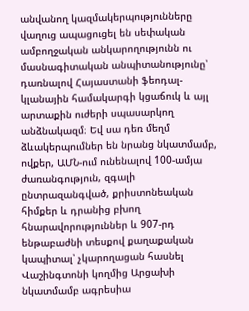անվանող կազմակերպությունները վաղուց ապացուցել են սեփական ամբողջական անկարողությունն ու մասնագիտական անպիտանությունը՝ դառնալով Հայաստանի ֆեոդալ-կլանային համակարգի կցաճուկ և այլ արտաքին ուժերի սպասարկող անձնակազմ։ Եվ սա դեռ մեղմ ձևակերպումներ են նրանց նկատմամբ, ովքեր, ԱՄՆ-ում ունենալով 100-ամյա ժառանգություն, զգալի ընտրազանգված, քրիստոնեական հիմքեր և դրանից բխող հնարավորություններ և 907-րդ ենթաբաժնի տեսքով քաղաքական կապիտալ՝ չկարողացան հասնել Վաշինգտոնի կողմից Արցախի նկատմամբ ագրեսիա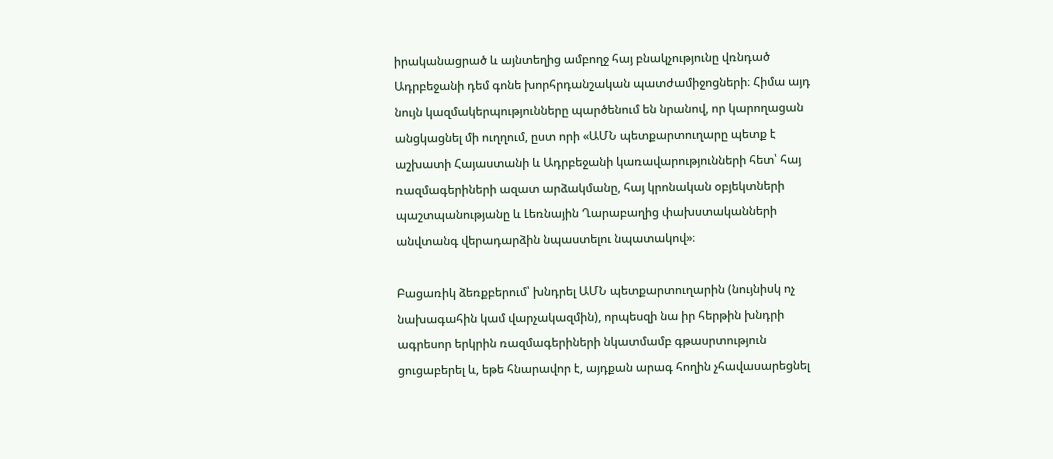իրականացրած և այնտեղից ամբողջ հայ բնակչությունը վռնդած Ադրբեջանի դեմ գոնե խորհրդանշական պատժամիջոցների։ Հիմա այդ նույն կազմակերպությունները պարծենում են նրանով, որ կարողացան անցկացնել մի ուղղում, ըստ որի «ԱՄՆ պետքարտուղարը պետք է աշխատի Հայաստանի և Ադրբեջանի կառավարությունների հետ՝ հայ ռազմագերիների ազատ արձակմանը, հայ կրոնական օբյեկտների պաշտպանությանը և Լեռնային Ղարաբաղից փախստականների անվտանգ վերադարձին նպաստելու նպատակով»։

Բացառիկ ձեռքբերում՝ խնդրել ԱՄՆ պետքարտուղարին (նույնիսկ ոչ նախագահին կամ վարչակազմին), որպեսզի նա իր հերթին խնդրի ագրեսոր երկրին ռազմագերիների նկատմամբ գթասրտություն ցուցաբերել և, եթե հնարավոր է, այդքան արագ հողին չհավասարեցնել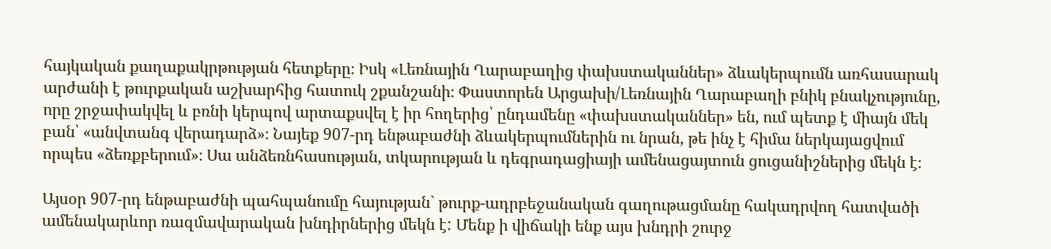հայկական քաղաքակրթության հետքերը։ Իսկ «Լեռնային Ղարաբաղից փախստականներ» ձևակերպումն առհասարակ արժանի է թուրքական աշխարհից հատուկ շքանշանի։ Փաստորեն Արցախի/Լեռնային Ղարաբաղի բնիկ բնակչությունը, որը շրջափակվել և բռնի կերպով արտաքսվել է իր հողերից՝ ընդամենը «փախստականներ» են, ում պետք է միայն մեկ բան՝ «անվտանգ վերադարձ»։ Նայեք 907-րդ ենթաբաժնի ձևակերպումներին ու նրան, թե ինչ է հիմա ներկայացվում որպես «ձեռքբերում»։ Սա անձեռնհասության, տկարության և դեգրադացիայի ամենացայտուն ցուցանիշներից մեկն է։

Այսօր 907-րդ ենթաբաժնի պահպանումը հայության` թուրք-ադրբեջանական գաղութացմանը հակադրվող հատվածի ամենակարևոր ռազմավարական խնդիրներից մեկն է: Մենք ի վիճակի ենք այս խնդրի շուրջ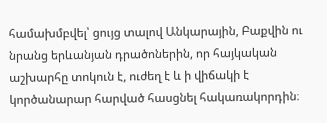համախմբվել՝ ցույց տալով Անկարային, Բաքվին ու նրանց երևանյան դրածոներին, որ հայկական աշխարհը տոկուն է, ուժեղ է և ի վիճակի է կործանարար հարված հասցնել հակառակորդին։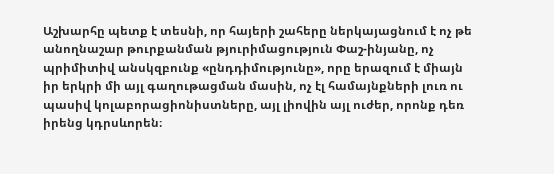Աշխարհը պետք է տեսնի, որ հայերի շահերը ներկայացնում է ոչ թե անողնաշար թուրքանման թյուրիմացություն Փաշ-ինյանը, ոչ պրիմիտիվ անսկզբունք «ընդդիմությունը», որը երազում է միայն իր երկրի մի այլ գաղութացման մասին, ոչ էլ համայնքների լուռ ու պասիվ կոլաբորացիոնիստները, այլ լիովին այլ ուժեր, որոնք դեռ իրենց կդրսևորեն։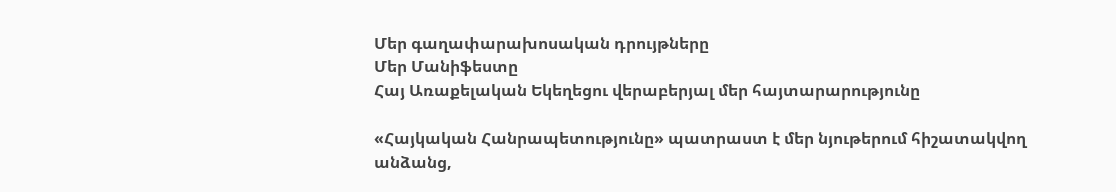Մեր գաղափարախոսական դրույթները
Մեր Մանիֆեստը
Հայ Առաքելական Եկեղեցու վերաբերյալ մեր հայտարարությունը

«Հայկական Հանրապետությունը» պատրաստ է մեր նյութերում հիշատակվող անձանց,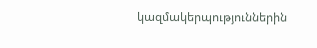կազմակերպություններին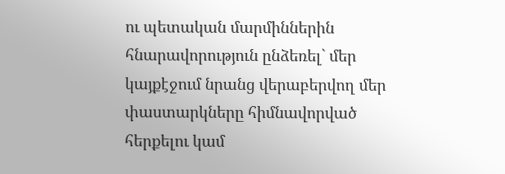ու պետական մարմիններին հնարավորություն ընձեռել` մեր կայքէջում նրանց վերաբերվող մեր փաստարկները հիմնավորված հերքելու կամ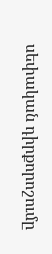սեփական դիրքորոշումը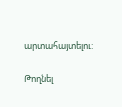արտահայտելու:

Թողնել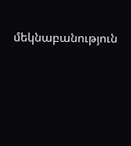մեկնաբանություն